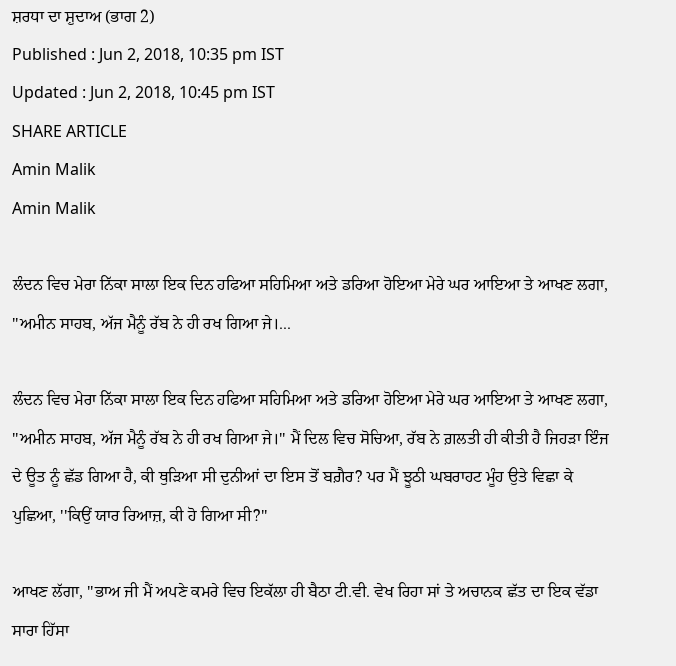ਸ਼ਰਧਾ ਦਾ ਸ਼ੁਦਾਅ (ਭਾਗ 2)
Published : Jun 2, 2018, 10:35 pm IST
Updated : Jun 2, 2018, 10:45 pm IST
SHARE ARTICLE
Amin Malik
Amin Malik

ਲੰਦਨ ਵਿਚ ਮੇਰਾ ਨਿੱਕਾ ਸਾਲਾ ਇਕ ਦਿਨ ਹਫਿਆ ਸਹਿਮਿਆ ਅਤੇ ਡਰਿਆ ਹੋਇਆ ਮੇਰੇ ਘਰ ਆਇਆ ਤੇ ਆਖਣ ਲਗਾ, ''ਅਮੀਨ ਸਾਹਬ, ਅੱਜ ਮੈਨੂੰ ਰੱਬ ਨੇ ਹੀ ਰਖ ਗਿਆ ਜੇ।...

ਲੰਦਨ ਵਿਚ ਮੇਰਾ ਨਿੱਕਾ ਸਾਲਾ ਇਕ ਦਿਨ ਹਫਿਆ ਸਹਿਮਿਆ ਅਤੇ ਡਰਿਆ ਹੋਇਆ ਮੇਰੇ ਘਰ ਆਇਆ ਤੇ ਆਖਣ ਲਗਾ, ''ਅਮੀਨ ਸਾਹਬ, ਅੱਜ ਮੈਨੂੰ ਰੱਬ ਨੇ ਹੀ ਰਖ ਗਿਆ ਜੇ।'' ਮੈਂ ਦਿਲ ਵਿਚ ਸੋਚਿਆ, ਰੱਬ ਨੇ ਗ਼ਲਤੀ ਹੀ ਕੀਤੀ ਹੈ ਜਿਹੜਾ ਇੰਜ ਦੇ ਊਤ ਨੂੰ ਛੱਡ ਗਿਆ ਹੈ, ਕੀ ਥੁੜਿਆ ਸੀ ਦੁਨੀਆਂ ਦਾ ਇਸ ਤੋਂ ਬਗ਼ੈਰ? ਪਰ ਮੈਂ ਝੂਠੀ ਘਬਰਾਹਟ ਮੂੰਹ ਉਤੇ ਵਿਛਾ ਕੇ ਪੁਛਿਆ, ''ਕਿਉਂ ਯਾਰ ਰਿਆਜ਼, ਕੀ ਹੋ ਗਿਆ ਸੀ?''

ਆਖਣ ਲੱਗਾ, ''ਭਾਅ ਜੀ ਮੈਂ ਅਪਣੇ ਕਮਰੇ ਵਿਚ ਇਕੱਲਾ ਹੀ ਬੈਠਾ ਟੀ.ਵੀ. ਵੇਖ ਰਿਹਾ ਸਾਂ ਤੇ ਅਚਾਨਕ ਛੱਤ ਦਾ ਇਕ ਵੱਡਾ ਸਾਰਾ ਹਿੱਸਾ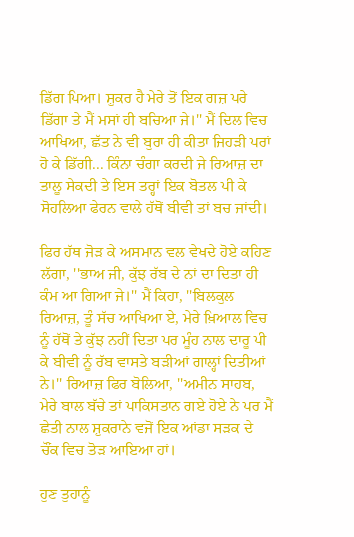ਡਿੱਗ ਪਿਆ। ਸ਼ੁਕਰ ਹੈ ਮੇਰੇ ਤੋਂ ਇਕ ਗਜ਼ ਪਰੇ ਡਿੱਗਾ ਤੇ ਮੈਂ ਮਸਾਂ ਹੀ ਬਚਿਆ ਜੇ।'' ਮੈਂ ਦਿਲ ਵਿਚ ਆਖਿਆ, ਛੱਤ ਨੇ ਵੀ ਬੁਰਾ ਹੀ ਕੀਤਾ ਜਿਹੜੀ ਪਰਾਂ ਹੋ ਕੇ ਡਿੱਗੀ... ਕਿੰਨਾ ਚੰਗਾ ਕਰਦੀ ਜੇ ਰਿਆਜ਼ ਦਾ ਤਾਲੂ ਸੇਕਦੀ ਤੇ ਇਸ ਤਰ੍ਹਾਂ ਇਕ ਬੋਤਲ ਪੀ ਕੇ ਸੋਹਲਿਆ ਫੇਰਨ ਵਾਲੇ ਹੱਥੋਂ ਬੀਵੀ ਤਾਂ ਬਚ ਜਾਂਦੀ।

ਫਿਰ ਹੱਥ ਜੋੜ ਕੇ ਅਸਮਾਨ ਵਲ ਵੇਖਦੇ ਹੋਏ ਕਹਿਣ ਲੱਗਾ, ''ਭਾਅ ਜੀ, ਕੁੱਝ ਰੱਬ ਦੇ ਨਾਂ ਦਾ ਦਿਤਾ ਹੀ ਕੰਮ ਆ ਗਿਆ ਜੇ।'' ਮੈਂ ਕਿਹਾ, ''ਬਿਲਕੁਲ ਰਿਆਜ਼, ਤੂੰ ਸੱਚ ਆਖਿਆ ਏ, ਮੇਰੇ ਖ਼ਿਆਲ ਵਿਚ ਨੂੰ ਹੱਥੋਂ ਤੇ ਕੁੱਝ ਨਹੀਂ ਦਿਤਾ ਪਰ ਮੂੰਹ ਨਾਲ ਦਾਰੂ ਪੀ ਕੇ ਬੀਵੀ ਨੂੰ ਰੱਬ ਵਾਸਤੇ ਬੜੀਆਂ ਗਾਲ੍ਹਾਂ ਦਿਤੀਆਂ ਨੇ।'' ਰਿਆਜ਼ ਫਿਰ ਬੋਲਿਆ, ''ਅਮੀਨ ਸਾਹਬ, ਮੇਰੇ ਬਾਲ ਬੱਚੇ ਤਾਂ ਪਾਕਿਸਤਾਨ ਗਏ ਹੋਏ ਨੇ ਪਰ ਮੈਂ ਛੇਤੀ ਨਾਲ ਸ਼ੁਕਰਾਨੇ ਵਜੋਂ ਇਕ ਆਂਡਾ ਸੜਕ ਦੇ ਚੌਂਕ ਵਿਚ ਤੋੜ ਆਇਆ ਹਾਂ।

ਹੁਣ ਤੁਹਾਨੂੰ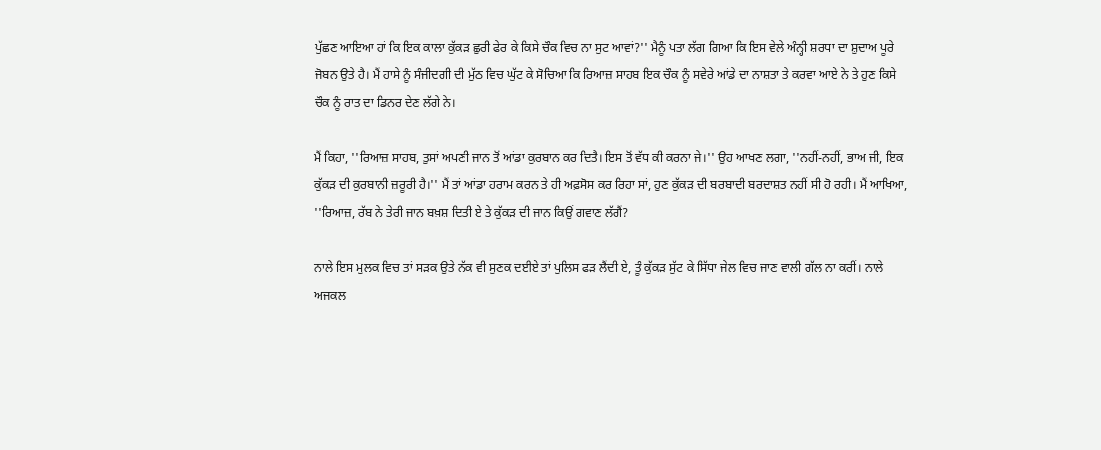ਪੁੱਛਣ ਆਇਆ ਹਾਂ ਕਿ ਇਕ ਕਾਲਾ ਕੁੱਕੜ ਛੁਰੀ ਫੇਰ ਕੇ ਕਿਸੇ ਚੌਕ ਵਿਚ ਨਾ ਸੁਟ ਆਵਾਂ?'' ਮੈਨੂੰ ਪਤਾ ਲੱਗ ਗਿਆ ਕਿ ਇਸ ਵੇਲੇ ਅੰਨ੍ਹੀ ਸ਼ਰਧਾ ਦਾ ਸ਼ੁਦਾਅ ਪੂਰੇ ਜੋਬਨ ਉਤੇ ਹੈ। ਮੈਂ ਹਾਸੇ ਨੂੰ ਸੰਜੀਦਗੀ ਦੀ ਮੁੱਠ ਵਿਚ ਘੁੱਟ ਕੇ ਸੋਚਿਆ ਕਿ ਰਿਆਜ਼ ਸਾਹਬ ਇਕ ਚੌਕ ਨੂੰ ਸਵੇਰੇ ਆਂਡੇ ਦਾ ਨਾਸ਼ਤਾ ਤੇ ਕਰਵਾ ਆਏ ਨੇ ਤੇ ਹੁਣ ਕਿਸੇ ਚੌਕ ਨੂੰ ਰਾਤ ਦਾ ਡਿਨਰ ਦੇਣ ਲੱਗੇ ਨੇ।

ਮੈਂ ਕਿਹਾ, ''ਰਿਆਜ਼ ਸਾਹਬ, ਤੁਸਾਂ ਅਪਣੀ ਜਾਨ ਤੋਂ ਆਂਡਾ ਕੁਰਬਾਨ ਕਰ ਦਿਤੈ। ਇਸ ਤੋਂ ਵੱਧ ਕੀ ਕਰਨਾ ਜੇ।'' ਉਹ ਆਖਣ ਲਗਾ, ''ਨਹੀਂ-ਨਹੀਂ, ਭਾਅ ਜੀ, ਇਕ ਕੁੱਕੜ ਦੀ ਕੁਰਬਾਨੀ ਜ਼ਰੂਰੀ ਹੈ।'' ਮੈਂ ਤਾਂ ਆਂਡਾ ਹਰਾਮ ਕਰਨ ਤੇ ਹੀ ਅਫ਼ਸੋਸ ਕਰ ਰਿਹਾ ਸਾਂ, ਹੁਣ ਕੁੱਕੜ ਦੀ ਬਰਬਾਦੀ ਬਰਦਾਸ਼ਤ ਨਹੀਂ ਸੀ ਹੋ ਰਹੀ। ਮੈਂ ਆਖਿਆ, ''ਰਿਆਜ਼, ਰੱਬ ਨੇ ਤੇਰੀ ਜਾਨ ਬਖ਼ਸ਼ ਦਿਤੀ ਏ ਤੇ ਕੁੱਕੜ ਦੀ ਜਾਨ ਕਿਉਂ ਗਵਾਣ ਲੱਗੈਂ?

ਨਾਲੇ ਇਸ ਮੁਲਕ ਵਿਚ ਤਾਂ ਸੜਕ ਉਤੇ ਨੱਕ ਵੀ ਸੁਣਕ ਦਈਏ ਤਾਂ ਪੁਲਿਸ ਫੜ ਲੈਂਦੀ ਏ, ਤੂੰ ਕੁੱਕੜ ਸੁੱਟ ਕੇ ਸਿੱਧਾ ਜੇਲ ਵਿਚ ਜਾਣ ਵਾਲੀ ਗੱਲ ਨਾ ਕਰੀਂ। ਨਾਲੇ ਅਜਕਲ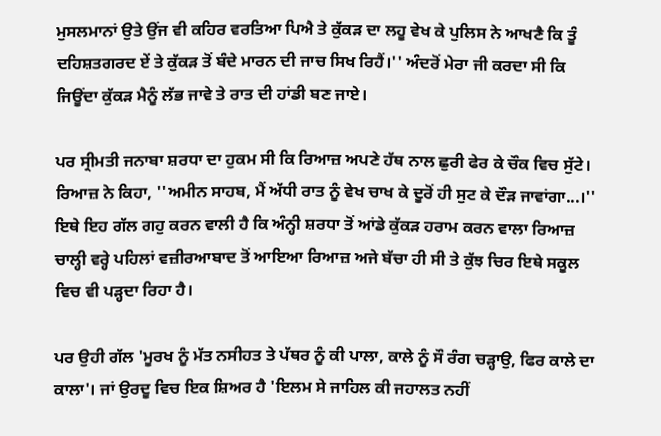ਮੁਸਲਮਾਨਾਂ ਉਤੇ ਉਂਜ ਵੀ ਕਹਿਰ ਵਰਤਿਆ ਪਿਐ ਤੇ ਕੁੱਕੜ ਦਾ ਲਹੂ ਵੇਖ ਕੇ ਪੁਲਿਸ ਨੇ ਆਖਣੈ ਕਿ ਤੂੰ ਦਹਿਸ਼ਤਗਰਦ ਏਂ ਤੇ ਕੁੱਕੜ ਤੋਂ ਬੰਦੇ ਮਾਰਨ ਦੀ ਜਾਚ ਸਿਖ ਰਿਹੈਂ।'' ਅੰਦਰੋਂ ਮੇਰਾ ਜੀ ਕਰਦਾ ਸੀ ਕਿ ਜਿਊਂਦਾ ਕੁੱਕੜ ਮੈਨੂੰ ਲੱਭ ਜਾਵੇ ਤੇ ਰਾਤ ਦੀ ਹਾਂਡੀ ਬਣ ਜਾਏ।

ਪਰ ਸ੍ਰੀਮਤੀ ਜਨਾਬਾ ਸ਼ਰਧਾ ਦਾ ਹੁਕਮ ਸੀ ਕਿ ਰਿਆਜ਼ ਅਪਣੇ ਹੱਥ ਨਾਲ ਛੁਰੀ ਫੇਰ ਕੇ ਚੌਕ ਵਿਚ ਸੁੱਟੇ। ਰਿਆਜ਼ ਨੇ ਕਿਹਾ, ''ਅਮੀਨ ਸਾਹਬ, ਮੈਂ ਅੱਧੀ ਰਾਤ ਨੂੰ ਵੇਖ ਚਾਖ ਕੇ ਦੂਰੋਂ ਹੀ ਸੁਟ ਕੇ ਦੌੜ ਜਾਵਾਂਗਾ...।'' ਇਥੇ ਇਹ ਗੱਲ ਗਹੁ ਕਰਨ ਵਾਲੀ ਹੈ ਕਿ ਅੰਨ੍ਹੀ ਸ਼ਰਧਾ ਤੋਂ ਆਂਡੇ ਕੁੱਕੜ ਹਰਾਮ ਕਰਨ ਵਾਲਾ ਰਿਆਜ਼ ਚਾਲ੍ਹੀ ਵਰ੍ਹੇ ਪਹਿਲਾਂ ਵਜ਼ੀਰਆਬਾਦ ਤੋਂ ਆਇਆ ਰਿਆਜ਼ ਅਜੇ ਬੱਚਾ ਹੀ ਸੀ ਤੇ ਕੁੱਝ ਚਿਰ ਇਥੇ ਸਕੂਲ ਵਿਚ ਵੀ ਪੜ੍ਹਦਾ ਰਿਹਾ ਹੈ।

ਪਰ ਉਹੀ ਗੱਲ 'ਮੂਰਖ ਨੂੰ ਮੱਤ ਨਸੀਹਤ ਤੇ ਪੱਥਰ ਨੂੰ ਕੀ ਪਾਲਾ, ਕਾਲੇ ਨੂੰ ਸੌ ਰੰਗ ਚੜ੍ਹਾਉ, ਫਿਰ ਕਾਲੇ ਦਾ ਕਾਲਾ'। ਜਾਂ ਉਰਦੂ ਵਿਚ ਇਕ ਸ਼ਿਅਰ ਹੈ 'ਇਲਮ ਸੇ ਜਾਹਿਲ ਕੀ ਜਹਾਲਤ ਨਹੀਂ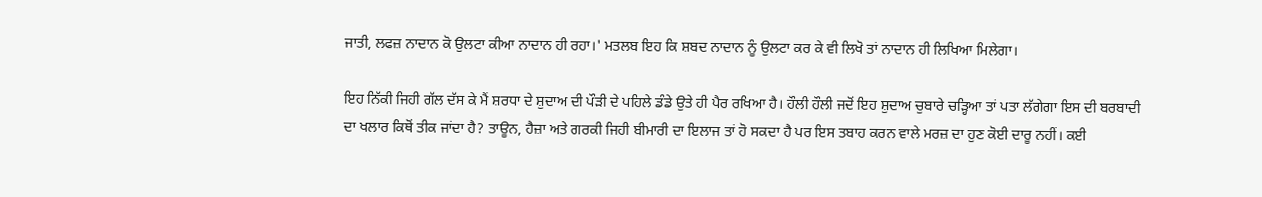ਜਾਤੀ, ਲਫਜ਼ ਨਾਦਾਨ ਕੋ ਉਲਟਾ ਕੀਆ ਨਾਦਾਨ ਹੀ ਰਹਾ।' ਮਤਲਬ ਇਹ ਕਿ ਸ਼ਬਦ ਨਾਦਾਨ ਨੂੰ ਉਲਟਾ ਕਰ ਕੇ ਵੀ ਲਿਖੋ ਤਾਂ ਨਾਦਾਨ ਹੀ ਲਿਖਿਆ ਮਿਲੇਗਾ।

ਇਹ ਨਿੱਕੀ ਜਿਹੀ ਗੱਲ ਦੱਸ ਕੇ ਮੈਂ ਸ਼ਰਧਾ ਦੇ ਸ਼ੁਦਾਅ ਦੀ ਪੌੜੀ ਦੇ ਪਹਿਲੇ ਡੰਡੇ ਉਤੇ ਹੀ ਪੈਰ ਰਖਿਆ ਹੈ। ਹੌਲੀ ਹੌਲੀ ਜਦੋਂ ਇਹ ਸ਼ੁਦਾਅ ਚੁਬਾਰੇ ਚੜ੍ਹਿਆ ਤਾਂ ਪਤਾ ਲੱਗੇਗਾ ਇਸ ਦੀ ਬਰਬਾਦੀ ਦਾ ਖਲਾਰ ਕਿਥੋਂ ਤੀਕ ਜਾਂਦਾ ਹੈ? ਤਾਊਨ, ਹੈਜ਼ਾ ਅਤੇ ਗਰਕੀ ਜਿਹੀ ਬੀਮਾਰੀ ਦਾ ਇਲਾਜ ਤਾਂ ਹੋ ਸਕਦਾ ਹੈ ਪਰ ਇਸ ਤਬਾਹ ਕਰਨ ਵਾਲੇ ਮਰਜ਼ ਦਾ ਹੁਣ ਕੋਈ ਦਾਰੂ ਨਹੀਂ। ਕਈ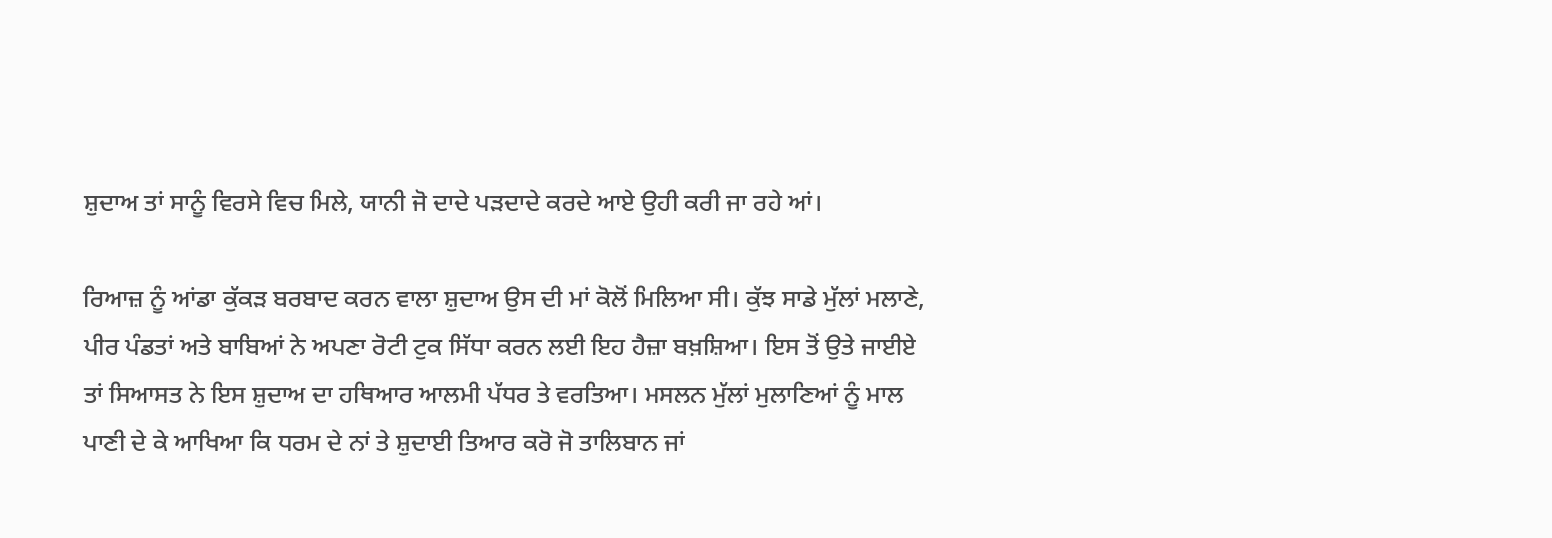ਸ਼ੁਦਾਅ ਤਾਂ ਸਾਨੂੰ ਵਿਰਸੇ ਵਿਚ ਮਿਲੇ, ਯਾਨੀ ਜੋ ਦਾਦੇ ਪੜਦਾਦੇ ਕਰਦੇ ਆਏ ਉਹੀ ਕਰੀ ਜਾ ਰਹੇ ਆਂ।

ਰਿਆਜ਼ ਨੂੰ ਆਂਡਾ ਕੁੱਕੜ ਬਰਬਾਦ ਕਰਨ ਵਾਲਾ ਸ਼ੁਦਾਅ ਉਸ ਦੀ ਮਾਂ ਕੋਲੋਂ ਮਿਲਿਆ ਸੀ। ਕੁੱਝ ਸਾਡੇ ਮੁੱਲਾਂ ਮਲਾਣੇ, ਪੀਰ ਪੰਡਤਾਂ ਅਤੇ ਬਾਬਿਆਂ ਨੇ ਅਪਣਾ ਰੋਟੀ ਟੁਕ ਸਿੱਧਾ ਕਰਨ ਲਈ ਇਹ ਹੈਜ਼ਾ ਬਖ਼ਸ਼ਿਆ। ਇਸ ਤੋਂ ਉਤੇ ਜਾਈਏ ਤਾਂ ਸਿਆਸਤ ਨੇ ਇਸ ਸ਼ੁਦਾਅ ਦਾ ਹਥਿਆਰ ਆਲਮੀ ਪੱਧਰ ਤੇ ਵਰਤਿਆ। ਮਸਲਨ ਮੁੱਲਾਂ ਮੁਲਾਣਿਆਂ ਨੂੰ ਮਾਲ ਪਾਣੀ ਦੇ ਕੇ ਆਖਿਆ ਕਿ ਧਰਮ ਦੇ ਨਾਂ ਤੇ ਸ਼ੁਦਾਈ ਤਿਆਰ ਕਰੋ ਜੋ ਤਾਲਿਬਾਨ ਜਾਂ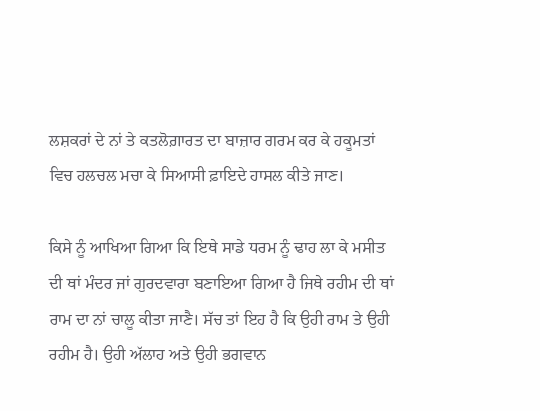ਲਸ਼ਕਰਾਂ ਦੇ ਨਾਂ ਤੇ ਕਤਲੋਗ਼ਾਰਤ ਦਾ ਬਾਜ਼ਾਰ ਗਰਮ ਕਰ ਕੇ ਹਕੂਮਤਾਂ ਵਿਚ ਹਲਚਲ ਮਚਾ ਕੇ ਸਿਆਸੀ ਫ਼ਾਇਦੇ ਹਾਸਲ ਕੀਤੇ ਜਾਣ।

ਕਿਸੇ ਨੂੰ ਆਖਿਆ ਗਿਆ ਕਿ ਇਥੇ ਸਾਡੇ ਧਰਮ ਨੂੰ ਢਾਹ ਲਾ ਕੇ ਮਸੀਤ ਦੀ ਥਾਂ ਮੰਦਰ ਜਾਂ ਗੁਰਦਵਾਰਾ ਬਣਾਇਆ ਗਿਆ ਹੈ ਜਿਥੇ ਰਹੀਮ ਦੀ ਥਾਂ ਰਾਮ ਦਾ ਨਾਂ ਚਾਲੂ ਕੀਤਾ ਜਾਣੈ। ਸੱਚ ਤਾਂ ਇਹ ਹੈ ਕਿ ਉਹੀ ਰਾਮ ਤੇ ਉਹੀ ਰਹੀਮ ਹੈ। ਉਹੀ ਅੱਲਾਹ ਅਤੇ ਉਹੀ ਭਗਵਾਨ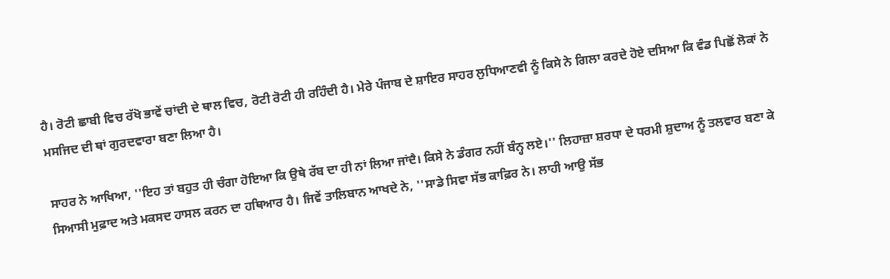ਹੈ। ਰੋਟੀ ਛਾਬੀ ਵਿਚ ਰੱਖੋ ਭਾਵੇਂ ਚਾਂਦੀ ਦੇ ਥਾਲ ਵਿਚ, ਰੋਟੀ ਰੋਟੀ ਹੀ ਰਹਿੰਦੀ ਹੈ। ਮੇਰੇ ਪੰਜਾਬ ਦੇ ਸ਼ਾਇਰ ਸਾਹਰ ਲੁਧਿਆਣਵੀ ਨੂੰ ਕਿਸੇ ਨੇ ਗਿਲਾ ਕਰਦੇ ਹੋਏ ਦਸਿਆ ਕਿ ਵੰਡ ਪਿਛੋਂ ਲੋਕਾਂ ਨੇ ਮਸਜਿਦ ਦੀ ਥਾਂ ਗੁਰਦਵਾਰਾ ਬਣਾ ਲਿਆ ਹੈ।

ਸਾਹਰ ਨੇ ਆਖਿਆ, ''ਇਹ ਤਾਂ ਬਹੁਤ ਹੀ ਚੰਗਾ ਹੋਇਆ ਕਿ ਉਥੇ ਰੱਬ ਦਾ ਹੀ ਨਾਂ ਲਿਆ ਜਾਂਦੈ। ਕਿਸੇ ਨੇ ਡੰਗਰ ਨਹੀਂ ਬੰਨ੍ਹ ਲਏ।'' ਲਿਹਾਜ਼ਾ ਸ਼ਰਧਾ ਦੇ ਧਰਮੀ ਸ਼ੁਦਾਅ ਨੂੰ ਤਲਵਾਰ ਬਣਾ ਕੇ ਸਿਆਸੀ ਮੁਫ਼ਾਦ ਅਤੇ ਮਕਸਦ ਹਾਸਲ ਕਰਨ ਦਾ ਹਥਿਆਰ ਹੈ। ਜਿਵੇਂ ਤਾਲਿਬਾਨ ਆਖਦੇ ਨੇ, ''ਸਾਡੇ ਸਿਵਾ ਸੱਭ ਕਾਫ਼ਿਰ ਨੇ। ਲਾਹੀ ਆਉ ਸੱਭ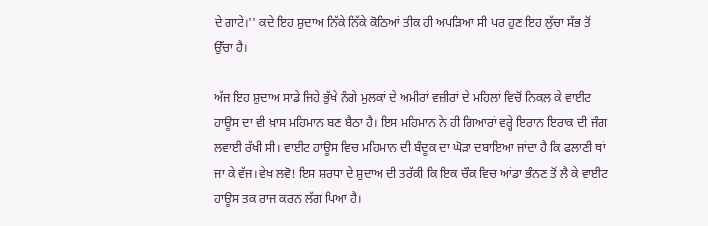ਦੇ ਗਾਟੇ।'' ਕਦੇ ਇਹ ਸ਼ੁਦਾਅ ਨਿੱਕੇ ਨਿੱਕੇ ਕੋਠਿਆਂ ਤੀਕ ਹੀ ਅਪੜਿਆ ਸੀ ਪਰ ਹੁਣ ਇਹ ਲੁੱਚਾ ਸੱਭ ਤੋਂ ਉੱਚਾ ਹੈ।

ਅੱਜ ਇਹ ਸ਼ੁਦਾਅ ਸਾਡੇ ਜਿਹੇ ਭੁੱਖੇ ਨੰਗੇ ਮੁਲਕਾਂ ਦੇ ਅਮੀਰਾਂ ਵਜ਼ੀਰਾਂ ਦੇ ਮਹਿਲਾਂ ਵਿਚੋਂ ਨਿਕਲ ਕੇ ਵਾਈਟ ਹਾਊਸ ਦਾ ਵੀ ਖ਼ਾਸ ਮਹਿਮਾਨ ਬਣ ਬੈਠਾ ਹੈ। ਇਸ ਮਹਿਮਾਨ ਨੇ ਹੀ ਗਿਆਰਾਂ ਵਰ੍ਹੇ ਇਰਾਨ ਇਰਾਕ ਦੀ ਜੰਗ ਲਵਾਈ ਰੱਖੀ ਸੀ। ਵਾਈਟ ਹਾਊਸ ਵਿਚ ਮਹਿਮਾਨ ਦੀ ਬੰਦੂਕ ਦਾ ਘੋੜਾ ਦਬਾਇਆ ਜਾਂਦਾ ਹੈ ਕਿ ਫਲਾਣੀ ਥਾਂ ਜਾ ਕੇ ਵੱਜ।ਵੇਖ ਲਵੋ! ਇਸ ਸ਼ਰਧਾ ਦੇ ਸ਼ੁਦਾਅ ਦੀ ਤਰੱਕੀ ਕਿ ਇਕ ਚੌਕ ਵਿਚ ਆਂਡਾ ਭੰਨਣ ਤੋਂ ਲੈ ਕੇ ਵਾਈਟ ਹਾਊਸ ਤਕ ਰਾਜ ਕਰਨ ਲੱਗ ਪਿਆ ਹੈ।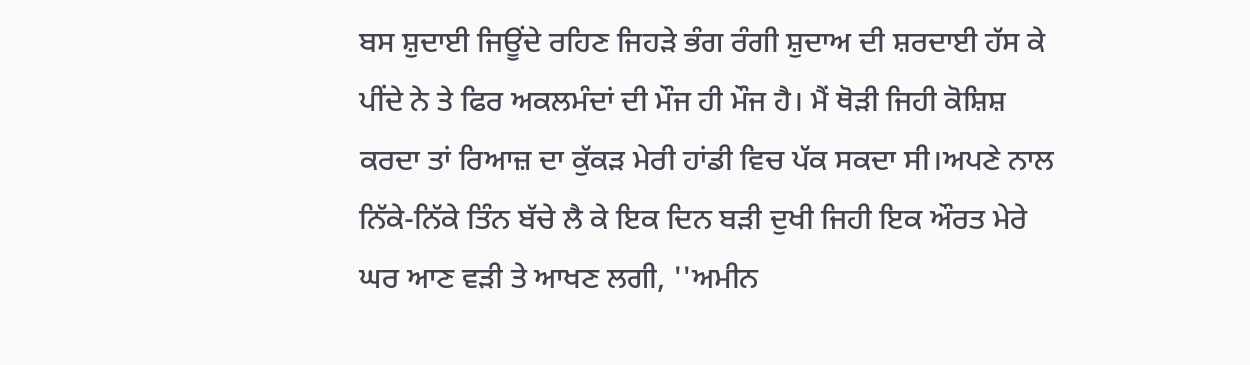ਬਸ ਸ਼ੁਦਾਈ ਜਿਊਂਦੇ ਰਹਿਣ ਜਿਹੜੇ ਭੰਗ ਰੰਗੀ ਸ਼ੁਦਾਅ ਦੀ ਸ਼ਰਦਾਈ ਹੱਸ ਕੇ ਪੀਂਦੇ ਨੇ ਤੇ ਫਿਰ ਅਕਲਮੰਦਾਂ ਦੀ ਮੌਜ ਹੀ ਮੌਜ ਹੈ। ਮੈਂ ਥੋੜੀ ਜਿਹੀ ਕੋਸ਼ਿਸ਼ ਕਰਦਾ ਤਾਂ ਰਿਆਜ਼ ਦਾ ਕੁੱਕੜ ਮੇਰੀ ਹਾਂਡੀ ਵਿਚ ਪੱਕ ਸਕਦਾ ਸੀ।ਅਪਣੇ ਨਾਲ ਨਿੱਕੇ-ਨਿੱਕੇ ਤਿੰਨ ਬੱਚੇ ਲੈ ਕੇ ਇਕ ਦਿਨ ਬੜੀ ਦੁਖੀ ਜਿਹੀ ਇਕ ਔਰਤ ਮੇਰੇ ਘਰ ਆਣ ਵੜੀ ਤੇ ਆਖਣ ਲਗੀ, ''ਅਮੀਨ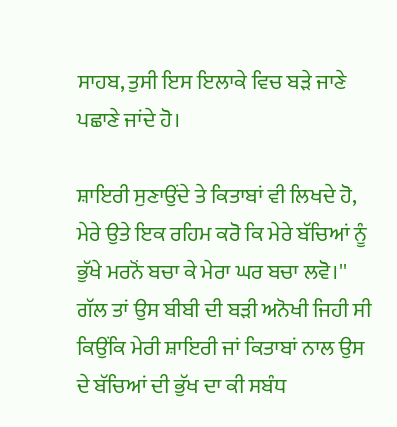ਸਾਹਬ, ਤੁਸੀ ਇਸ ਇਲਾਕੇ ਵਿਚ ਬੜੇ ਜਾਣੇ ਪਛਾਣੇ ਜਾਂਦੇ ਹੋ।

ਸ਼ਾਇਰੀ ਸੁਣਾਉਂਦੇ ਤੇ ਕਿਤਾਬਾਂ ਵੀ ਲਿਖਦੇ ਹੋ, ਮੇਰੇ ਉਤੇ ਇਕ ਰਹਿਮ ਕਰੋ ਕਿ ਮੇਰੇ ਬੱਚਿਆਂ ਨੂੰ ਭੁੱਖੇ ਮਰਨੋਂ ਬਚਾ ਕੇ ਮੇਰਾ ਘਰ ਬਚਾ ਲਵੋ।'' ਗੱਲ ਤਾਂ ਉਸ ਬੀਬੀ ਦੀ ਬੜੀ ਅਨੋਖੀ ਜਿਹੀ ਸੀ ਕਿਉਂਕਿ ਮੇਰੀ ਸ਼ਾਇਰੀ ਜਾਂ ਕਿਤਾਬਾਂ ਨਾਲ ਉਸ ਦੇ ਬੱਚਿਆਂ ਦੀ ਭੁੱਖ ਦਾ ਕੀ ਸਬੰਧ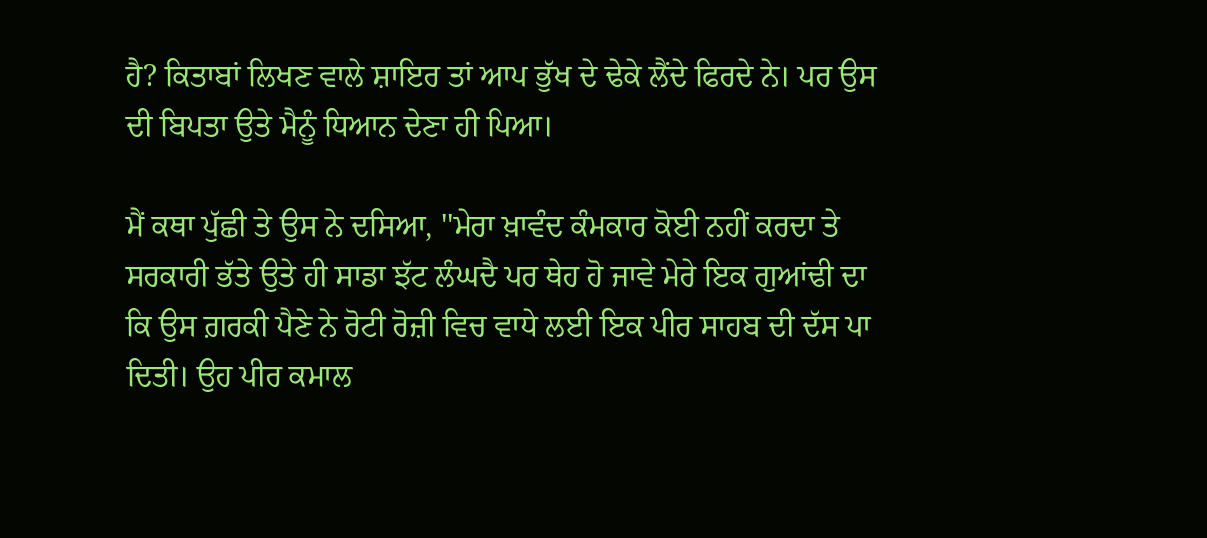ਹੈ? ਕਿਤਾਬਾਂ ਲਿਖਣ ਵਾਲੇ ਸ਼ਾਇਰ ਤਾਂ ਆਪ ਭੁੱਖ ਦੇ ਢੇਕੇ ਲੈਂਦੇ ਫਿਰਦੇ ਨੇ। ਪਰ ਉਸ ਦੀ ਬਿਪਤਾ ਉਤੇ ਮੈਨੂੰ ਧਿਆਨ ਦੇਣਾ ਹੀ ਪਿਆ।

ਮੈਂ ਕਥਾ ਪੁੱਛੀ ਤੇ ਉਸ ਨੇ ਦਸਿਆ, ''ਮੇਰਾ ਖ਼ਾਵੰਦ ਕੰਮਕਾਰ ਕੋਈ ਨਹੀਂ ਕਰਦਾ ਤੇ ਸਰਕਾਰੀ ਭੱਤੇ ਉਤੇ ਹੀ ਸਾਡਾ ਝੱਟ ਲੰਘਦੈ ਪਰ ਥੇਹ ਹੋ ਜਾਵੇ ਮੇਰੇ ਇਕ ਗੁਆਂਢੀ ਦਾ ਕਿ ਉਸ ਗ਼ਰਕੀ ਪੈਣੇ ਨੇ ਰੋਟੀ ਰੋਜ਼ੀ ਵਿਚ ਵਾਧੇ ਲਈ ਇਕ ਪੀਰ ਸਾਹਬ ਦੀ ਦੱਸ ਪਾ ਦਿਤੀ। ਉਹ ਪੀਰ ਕਮਾਲ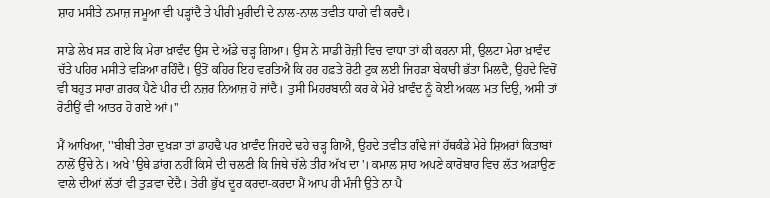ਸ਼ਾਹ ਮਸੀਤੇ ਨਮਾਜ਼ ਜਮੂਆ ਵੀ ਪੜ੍ਹਾਂਦੈ ਤੇ ਪੀਰੀ ਮੁਰੀਦੀ ਦੇ ਨਾਲ-ਨਾਲ ਤਵੀਤ ਧਾਗੇ ਵੀ ਕਰਦੈ।

ਸਾਡੇ ਲੇਖ ਸੜ ਗਏ ਕਿ ਮੇਰਾ ਖ਼ਾਵੰਦ ਉਸ ਦੇ ਅੱਡੇ ਚੜ੍ਹ ਗਿਆ। ਉਸ ਨੇ ਸਾਡੀ ਰੋਜ਼ੀ ਵਿਚ ਵਾਧਾ ਤਾਂ ਕੀ ਕਰਨਾ ਸੀ, ਉਲਟਾ ਮੇਰਾ ਖ਼ਾਵੰਦ ਚੱਤੇ ਪਹਿਰ ਮਸੀਤੇ ਵੜਿਆ ਰਹਿੰਦੈ। ਉਤੋਂ ਕਹਿਰ ਇਹ ਵਰਤਿਐ ਕਿ ਹਰ ਹਫ਼ਤੇ ਰੋਟੀ ਟੁਕ ਲਈ ਜਿਹੜਾ ਬੇਕਾਰੀ ਭੱਤਾ ਮਿਲਦੈ, ਉਹਦੇ ਵਿਚੋਂ ਵੀ ਬਹੁਤ ਸਾਰਾ ਗ਼ਰਕ ਪੈਣੇ ਪੀਰ ਦੀ ਨਜ਼ਰ ਨਿਆਜ਼ ਹੋ ਜਾਂਦੈ। ਤੁਸੀ ਮਿਹਰਬਾਨੀ ਕਰ ਕੇ ਮੇਰੇ ਖ਼ਾਵੰਦ ਨੂੰ ਕੋਈ ਅਕਲ ਮਤ ਦਿਉ, ਅਸੀ ਤਾਂ ਰੋਟੀਉਂ ਵੀ ਆਤਰ ਹੋ ਗਏ ਆਂ।''

ਮੈਂ ਆਖਿਆ, ''ਬੀਬੀ ਤੇਰਾ ਦੁਖੜਾ ਤਾਂ ਡਾਹਢੈ ਪਰ ਖ਼ਾਵੰਦ ਜਿਹਦੇ ਢਹੇ ਚੜ੍ਹ ਗਿਐ, ਉਹਦੇ ਤਵੀਤ ਗੰਢੇ ਜਾਂ ਹੱਥਕੰਡੇ ਮੇਰੇ ਸ਼ਿਅਰਾਂ ਕਿਤਾਬਾਂ ਨਾਲੋਂ ਉੱਚੇ ਨੇ। ਅਖੇ 'ਉਥੇ ਡਾਂਗ ਨਹੀਂ ਕਿਸੇ ਦੀ ਚਲਣੀ ਕਿ ਜਿਥੇ ਚੱਲੇ ਤੀਰ ਅੱਖ ਦਾ'। ਕਮਾਲ ਸ਼ਾਹ ਅਪਣੇ ਕਾਰੋਬਾਰ ਵਿਚ ਲੱਤ ਅੜਾਉਣ ਵਾਲੇ ਦੀਆਂ ਲੱਤਾਂ ਵੀ ਤੁੜਵਾ ਦੇਂਦੈ। ਤੇਰੀ ਭੁੱਖ ਦੂਰ ਕਰਦਾ-ਕਰਦਾ ਮੈਂ ਆਪ ਹੀ ਮੰਜੀ ਉਤੇ ਨਾ ਪੈ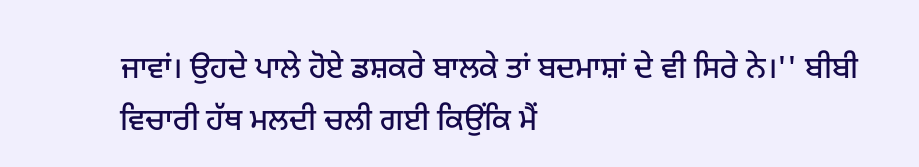ਜਾਵਾਂ। ਉਹਦੇ ਪਾਲੇ ਹੋਏ ਡਸ਼ਕਰੇ ਬਾਲਕੇ ਤਾਂ ਬਦਮਾਸ਼ਾਂ ਦੇ ਵੀ ਸਿਰੇ ਨੇ।'' ਬੀਬੀ ਵਿਚਾਰੀ ਹੱਥ ਮਲਦੀ ਚਲੀ ਗਈ ਕਿਉਂਕਿ ਮੈਂ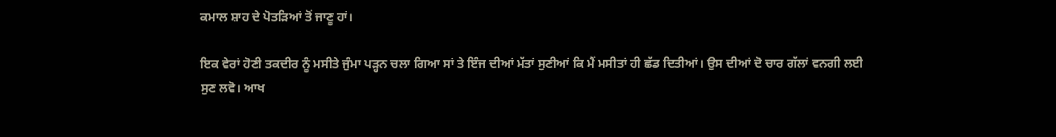ਕਮਾਲ ਸ਼ਾਹ ਦੇ ਪੋਤੜਿਆਂ ਤੋਂ ਜਾਣੂ ਹਾਂ।

ਇਕ ਵੇਰਾਂ ਹੋਣੀ ਤਕਦੀਰ ਨੂੰ ਮਸੀਤੇ ਜੁੰਮਾ ਪੜ੍ਹਨ ਚਲਾ ਗਿਆ ਸਾਂ ਤੇ ਇੰਜ ਦੀਆਂ ਮੱਤਾਂ ਸੁਣੀਆਂ ਕਿ ਮੈਂ ਮਸੀਤਾਂ ਹੀ ਛੱਡ ਦਿਤੀਆਂ। ਉਸ ਦੀਆਂ ਦੋ ਚਾਰ ਗੱਲਾਂ ਵਨਗੀ ਲਈ ਸੁਣ ਲਵੋ। ਆਖ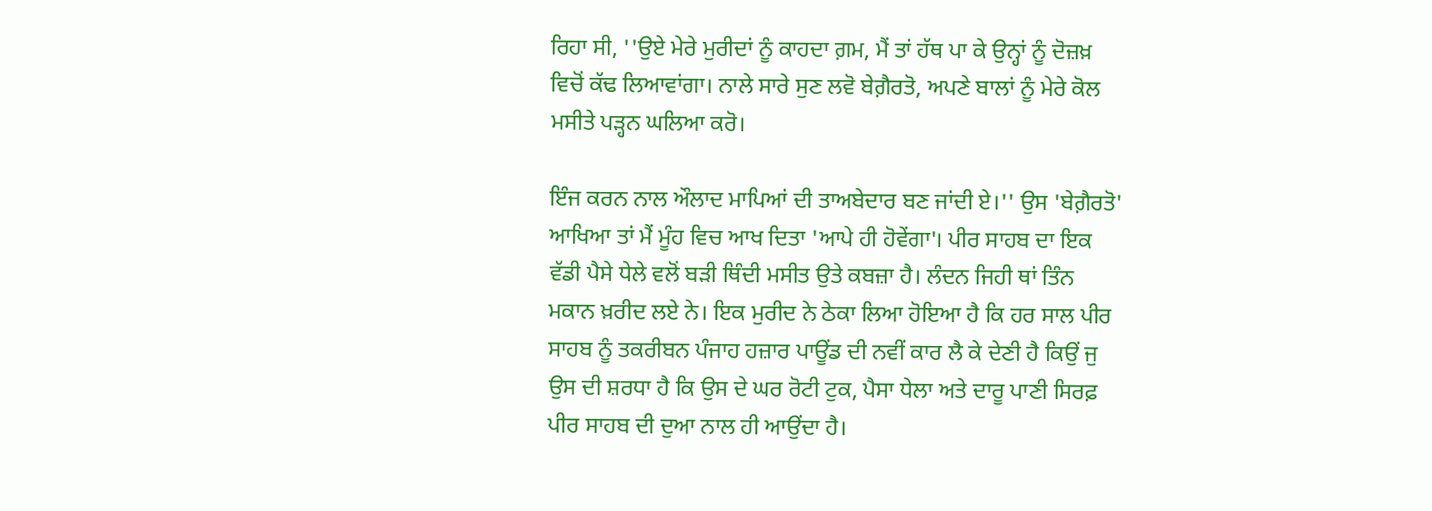ਰਿਹਾ ਸੀ, ''ਉਏ ਮੇਰੇ ਮੁਰੀਦਾਂ ਨੂੰ ਕਾਹਦਾ ਗ਼ਮ, ਮੈਂ ਤਾਂ ਹੱਥ ਪਾ ਕੇ ਉਨ੍ਹਾਂ ਨੂੰ ਦੋਜ਼ਖ਼ ਵਿਚੋਂ ਕੱਢ ਲਿਆਵਾਂਗਾ। ਨਾਲੇ ਸਾਰੇ ਸੁਣ ਲਵੋ ਬੇਗ਼ੈਰਤੋ, ਅਪਣੇ ਬਾਲਾਂ ਨੂੰ ਮੇਰੇ ਕੋਲ ਮਸੀਤੇ ਪੜ੍ਹਨ ਘਲਿਆ ਕਰੋ।

ਇੰਜ ਕਰਨ ਨਾਲ ਔਲਾਦ ਮਾਪਿਆਂ ਦੀ ਤਾਅਬੇਦਾਰ ਬਣ ਜਾਂਦੀ ਏ।'' ਉਸ 'ਬੇਗ਼ੈਰਤੋ' ਆਖਿਆ ਤਾਂ ਮੈਂ ਮੂੰਹ ਵਿਚ ਆਖ ਦਿਤਾ 'ਆਪੇ ਹੀ ਹੋਵੇਂਗਾ'। ਪੀਰ ਸਾਹਬ ਦਾ ਇਕ ਵੱਡੀ ਪੈਸੇ ਧੇਲੇ ਵਲੋਂ ਬੜੀ ਥਿੰਦੀ ਮਸੀਤ ਉਤੇ ਕਬਜ਼ਾ ਹੈ। ਲੰਦਨ ਜਿਹੀ ਥਾਂ ਤਿੰਨ ਮਕਾਨ ਖ਼ਰੀਦ ਲਏ ਨੇ। ਇਕ ਮੁਰੀਦ ਨੇ ਠੇਕਾ ਲਿਆ ਹੋਇਆ ਹੈ ਕਿ ਹਰ ਸਾਲ ਪੀਰ ਸਾਹਬ ਨੂੰ ਤਕਰੀਬਨ ਪੰਜਾਹ ਹਜ਼ਾਰ ਪਾਊਂਡ ਦੀ ਨਵੀਂ ਕਾਰ ਲੈ ਕੇ ਦੇਣੀ ਹੈ ਕਿਉਂ ਜੁ ਉਸ ਦੀ ਸ਼ਰਧਾ ਹੈ ਕਿ ਉਸ ਦੇ ਘਰ ਰੋਟੀ ਟੁਕ, ਪੈਸਾ ਧੇਲਾ ਅਤੇ ਦਾਰੂ ਪਾਣੀ ਸਿਰਫ਼ ਪੀਰ ਸਾਹਬ ਦੀ ਦੁਆ ਨਾਲ ਹੀ ਆਉਂਦਾ ਹੈ।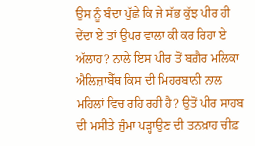ਉਸ ਨੂੰ ਬੰਦਾ ਪੁੱਛੇ ਕਿ ਜੇ ਸੱਭ ਕੁੱਝ ਪੀਰ ਹੀ ਦੇਂਦਾ ਏ ਤਾਂ ਉਪਰ ਵਾਲਾ ਕੀ ਕਰ ਰਿਹਾ ਏ ਅੱਲਾਹ? ਨਾਲੇ ਇਸ ਪੀਰ ਤੋਂ ਬਗ਼ੈਰ ਮਲਿਕਾ ਐਲਿਜ਼ਾਬੈੱਥ ਕਿਸ ਦੀ ਮਿਹਰਬਾਨੀ ਨਾਲ ਮਹਿਲਾਂ ਵਿਚ ਰਹਿ ਰਹੀ ਹੈ? ਉਤੋਂ ਪੀਰ ਸਾਹਬ ਦੀ ਮਸੀਤੇ ਜੁੰਮਾ ਪੜ੍ਹਾਉਣ ਦੀ ਤਨਖ਼ਾਹ ਚੀਫ਼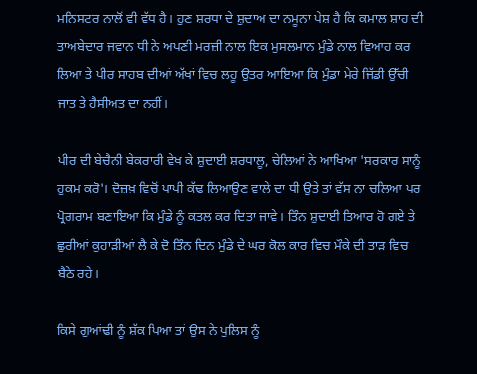ਮਨਿਸਟਰ ਨਾਲੋਂ ਵੀ ਵੱਧ ਹੈ। ਹੁਣ ਸ਼ਰਧਾ ਦੇ ਸ਼ੁਦਾਅ ਦਾ ਨਮੂਨਾ ਪੇਸ਼ ਹੈ ਕਿ ਕਮਾਲ ਸ਼ਾਹ ਦੀ ਤਾਅਬੇਦਾਰ ਜਵਾਨ ਧੀ ਨੇ ਅਪਣੀ ਮਰਜ਼ੀ ਨਾਲ ਇਕ ਮੁਸਲਮਾਨ ਮੁੰਡੇ ਨਾਲ ਵਿਆਹ ਕਰ ਲਿਆ ਤੇ ਪੀਰ ਸਾਹਬ ਦੀਆਂ ਅੱਖਾਂ ਵਿਚ ਲਹੂ ਉਤਰ ਆਇਆ ਕਿ ਮੁੰਡਾ ਮੇਰੇ ਜਿੱਡੀ ਉੱਚੀ ਜਾਤ ਤੇ ਹੈਸੀਅਤ ਦਾ ਨਹੀਂ।

ਪੀਰ ਦੀ ਬੇਚੈਨੀ ਬੇਕਰਾਰੀ ਵੇਖ ਕੇ ਸ਼ੁਦਾਈ ਸ਼ਰਧਾਲੂ, ਚੇਲਿਆਂ ਨੇ ਆਖਿਆ 'ਸਰਕਾਰ ਸਾਨੂੰ ਹੁਕਮ ਕਰੋ'। ਦੋਜ਼ਖ਼ ਵਿਚੋਂ ਪਾਪੀ ਕੱਢ ਲਿਆਉਣ ਵਾਲੇ ਦਾ ਧੀ ਉਤੇ ਤਾਂ ਵੱਸ ਨਾ ਚਲਿਆ ਪਰ ਪ੍ਰੋਗਰਾਮ ਬਣਾਇਆ ਕਿ ਮੁੰਡੇ ਨੂੰ ਕਤਲ ਕਰ ਦਿਤਾ ਜਾਵੇ। ਤਿੰਨ ਸ਼ੁਦਾਈ ਤਿਆਰ ਹੋ ਗਏ ਤੇ ਛੁਰੀਆਂ ਕੁਹਾੜੀਆਂ ਲੈ ਕੇ ਦੋ ਤਿੰਨ ਦਿਨ ਮੁੰਡੇ ਦੇ ਘਰ ਕੋਲ ਕਾਰ ਵਿਚ ਮੌਕੇ ਦੀ ਤਾੜ ਵਿਚ ਬੈਠੇ ਰਹੇ।

ਕਿਸੇ ਗੁਆਂਢੀ ਨੂੰ ਸ਼ੱਕ ਪਿਆ ਤਾਂ ਉਸ ਨੇ ਪੁਲਿਸ ਨੂੰ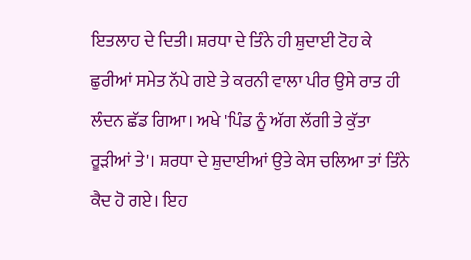ਇਤਲਾਹ ਦੇ ਦਿਤੀ। ਸ਼ਰਧਾ ਦੇ ਤਿੰਨੇ ਹੀ ਸ਼ੁਦਾਈ ਟੋਹ ਕੇ ਛੁਰੀਆਂ ਸਮੇਤ ਨੱਪੇ ਗਏ ਤੇ ਕਰਨੀ ਵਾਲਾ ਪੀਰ ਉਸੇ ਰਾਤ ਹੀ ਲੰਦਨ ਛੱਡ ਗਿਆ। ਅਖੇ 'ਪਿੰਡ ਨੂੰ ਅੱਗ ਲੱਗੀ ਤੇ ਕੁੱਤਾ ਰੂੜੀਆਂ ਤੇ'। ਸ਼ਰਧਾ ਦੇ ਸ਼ੁਦਾਈਆਂ ਉਤੇ ਕੇਸ ਚਲਿਆ ਤਾਂ ਤਿੰਨੇ ਕੈਦ ਹੋ ਗਏ। ਇਹ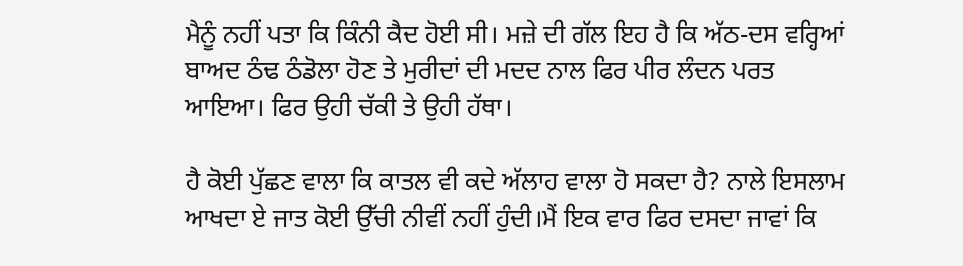ਮੈਨੂੰ ਨਹੀਂ ਪਤਾ ਕਿ ਕਿੰਨੀ ਕੈਦ ਹੋਈ ਸੀ। ਮਜ਼ੇ ਦੀ ਗੱਲ ਇਹ ਹੈ ਕਿ ਅੱਠ-ਦਸ ਵਰ੍ਹਿਆਂ ਬਾਅਦ ਠੰਢ ਠੰਡੋਲਾ ਹੋਣ ਤੇ ਮੁਰੀਦਾਂ ਦੀ ਮਦਦ ਨਾਲ ਫਿਰ ਪੀਰ ਲੰਦਨ ਪਰਤ ਆਇਆ। ਫਿਰ ਉਹੀ ਚੱਕੀ ਤੇ ਉਹੀ ਹੱਥਾ।

ਹੈ ਕੋਈ ਪੁੱਛਣ ਵਾਲਾ ਕਿ ਕਾਤਲ ਵੀ ਕਦੇ ਅੱਲਾਹ ਵਾਲਾ ਹੋ ਸਕਦਾ ਹੈ? ਨਾਲੇ ਇਸਲਾਮ ਆਖਦਾ ਏ ਜਾਤ ਕੋਈ ਉੱਚੀ ਨੀਵੀਂ ਨਹੀਂ ਹੁੰਦੀ।ਮੈਂ ਇਕ ਵਾਰ ਫਿਰ ਦਸਦਾ ਜਾਵਾਂ ਕਿ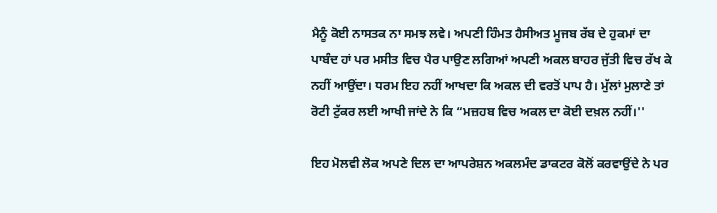ਮੈਨੂੰ ਕੋਈ ਨਾਸਤਕ ਨਾ ਸਮਝ ਲਵੇ। ਅਪਣੀ ਹਿੰਮਤ ਹੈਸੀਅਤ ਮੂਜਬ ਰੱਬ ਦੇ ਹੁਕਮਾਂ ਦਾ ਪਾਬੰਦ ਹਾਂ ਪਰ ਮਸੀਤ ਵਿਚ ਪੈਰ ਪਾਉਣ ਲਗਿਆਂ ਅਪਣੀ ਅਕਲ ਬਾਹਰ ਜੁੱਤੀ ਵਿਚ ਰੱਖ ਕੇ ਨਹੀਂ ਆਉਂਦਾ। ਧਰਮ ਇਹ ਨਹੀਂ ਆਖਦਾ ਕਿ ਅਕਲ ਦੀ ਵਰਤੋਂ ਪਾਪ ਹੈ। ਮੁੱਲਾਂ ਮੁਲਾਣੇ ਤਾਂ ਰੋਟੀ ਟੁੱਕਰ ਲਈ ਆਖੀ ਜਾਂਦੇ ਨੇ ਕਿ “ਮਜ਼ਹਬ ਵਿਚ ਅਕਲ ਦਾ ਕੋਈ ਦਖ਼ਲ ਨਹੀਂ।''

ਇਹ ਮੋਲਵੀ ਲੋਕ ਅਪਣੇ ਦਿਲ ਦਾ ਆਪਰੇਸ਼ਨ ਅਕਲਮੰਦ ਡਾਕਟਰ ਕੋਲੋਂ ਕਰਵਾਉਂਦੇ ਨੇ ਪਰ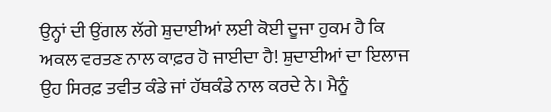ਉਨ੍ਹਾਂ ਦੀ ਉਂਗਲ ਲੱਗੇ ਸ਼ੁਦਾਈਆਂ ਲਈ ਕੋਈ ਦੂਜਾ ਹੁਕਮ ਹੈ ਕਿ ਅਕਲ ਵਰਤਣ ਨਾਲ ਕਾਫ਼ਰ ਹੋ ਜਾਈਦਾ ਹੈ! ਸ਼ੁਦਾਈਆਂ ਦਾ ਇਲਾਜ ਉਹ ਸਿਰਫ਼ ਤਵੀਤ ਕੰਡੇ ਜਾਂ ਹੱਥਕੰਡੇ ਨਾਲ ਕਰਦੇ ਨੇ। ਮੈਨੂੰ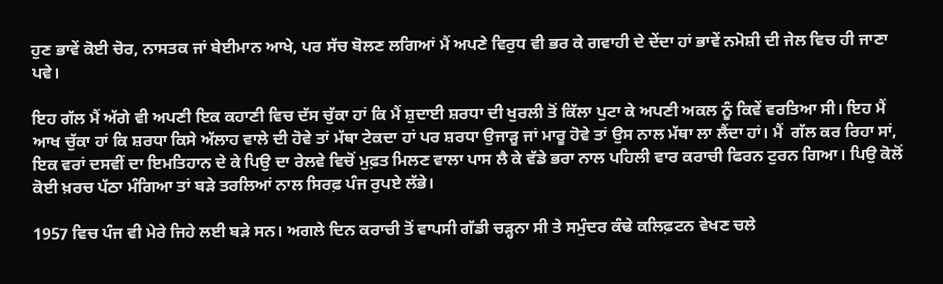ਹੁਣ ਭਾਵੇਂ ਕੋਈ ਚੋਰ, ਨਾਸਤਕ ਜਾਂ ਬੇਈਮਾਨ ਆਖੇ, ਪਰ ਸੱਚ ਬੋਲਣ ਲਗਿਆਂ ਮੈਂ ਅਪਣੇ ਵਿਰੁਧ ਵੀ ਭਰ ਕੇ ਗਵਾਹੀ ਦੇ ਦੇਂਦਾ ਹਾਂ ਭਾਵੇਂ ਨਮੋਸ਼ੀ ਦੀ ਜੇਲ ਵਿਚ ਹੀ ਜਾਣਾ ਪਵੇ।

ਇਹ ਗੱਲ ਮੈਂ ਅੱਗੇ ਵੀ ਅਪਣੀ ਇਕ ਕਹਾਣੀ ਵਿਚ ਦੱਸ ਚੁੱਕਾ ਹਾਂ ਕਿ ਮੈਂ ਸ਼ੁਦਾਈ ਸ਼ਰਧਾ ਦੀ ਖੁਰਲੀ ਤੋਂ ਕਿੱਲਾ ਪੁਟਾ ਕੇ ਅਪਣੀ ਅਕਲ ਨੂੰ ਕਿਵੇਂ ਵਰਤਿਆ ਸੀ। ਇਹ ਮੈਂ ਆਖ ਚੁੱਕਾ ਹਾਂ ਕਿ ਸ਼ਰਧਾ ਕਿਸੇ ਅੱਲਾਹ ਵਾਲੇ ਦੀ ਹੋਵੇ ਤਾਂ ਮੱਥਾ ਟੇਕਦਾ ਹਾਂ ਪਰ ਸ਼ਰਧਾ ਉਜਾੜੂ ਜਾਂ ਮਾਰੂ ਹੋਵੇ ਤਾਂ ਉਸ ਨਾਲ ਮੱਥਾ ਲਾ ਲੈਂਦਾ ਹਾਂ। ਮੈਂ  ਗੱਲ ਕਰ ਰਿਹਾ ਸਾਂ, ਇਕ ਵਰਾਂ ਦਸਵੀਂ ਦਾ ਇਮਤਿਹਾਨ ਦੇ ਕੇ ਪਿਉ ਦਾ ਰੇਲਵੇ ਵਿਚੋਂ ਮੁਫ਼ਤ ਮਿਲਣ ਵਾਲਾ ਪਾਸ ਲੈ ਕੇ ਵੱਡੇ ਭਰਾ ਨਾਲ ਪਹਿਲੀ ਵਾਰ ਕਰਾਚੀ ਫਿਰਨ ਟੁਰਨ ਗਿਆ। ਪਿਉ ਕੋਲੋਂ ਕੋਈ ਖ਼ਰਚ ਪੱਠਾ ਮੰਗਿਆ ਤਾਂ ਬੜੇ ਤਰਲਿਆਂ ਨਾਲ ਸਿਰਫ਼ ਪੰਜ ਰੁਪਏ ਲੱਭੇ।

1957 ਵਿਚ ਪੰਜ ਵੀ ਮੇਰੇ ਜਿਹੇ ਲਈ ਬੜੇ ਸਨ। ਅਗਲੇ ਦਿਨ ਕਰਾਚੀ ਤੋਂ ਵਾਪਸੀ ਗੱਡੀ ਚੜ੍ਹਨਾ ਸੀ ਤੇ ਸਮੁੰਦਰ ਕੰਢੇ ਕਲਿਫ਼ਟਨ ਵੇਖਣ ਚਲੇ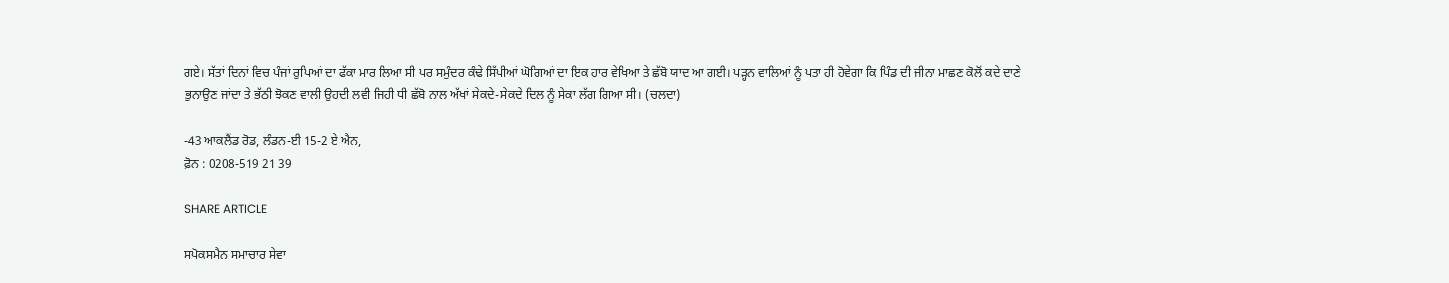ਗਏ। ਸੱਤਾਂ ਦਿਨਾਂ ਵਿਚ ਪੰਜਾਂ ਰੁਪਿਆਂ ਦਾ ਫੱਕਾ ਮਾਰ ਲਿਆ ਸੀ ਪਰ ਸਮੁੰਦਰ ਕੰਢੇ ਸਿੱਪੀਆਂ ਘੋਗਿਆਂ ਦਾ ਇਕ ਹਾਰ ਵੇਖਿਆ ਤੇ ਛੱਬੋ ਯਾਦ ਆ ਗਈ। ਪੜ੍ਹਨ ਵਾਲਿਆਂ ਨੂੰ ਪਤਾ ਹੀ ਹੋਵੇਗਾ ਕਿ ਪਿੰਡ ਦੀ ਜੀਨਾ ਮਾਛਣ ਕੋਲੋਂ ਕਦੇ ਦਾਣੇ ਭੁਨਾਉਣ ਜਾਂਦਾ ਤੇ ਭੱਠੀ ਝੋਕਣ ਵਾਲੀ ਉਹਦੀ ਲਵੀ ਜਿਹੀ ਧੀ ਛੱਬੋ ਨਾਲ ਅੱਖਾਂ ਸੇਕਦੇ-ਸੇਕਦੇ ਦਿਲ ਨੂੰ ਸੇਕਾ ਲੱਗ ਗਿਆ ਸੀ। (ਚਲਦਾ)

-43 ਆਕਲੈਂਡ ਰੋਡ, ਲੰਡਨ-ਈ 15-2 ਏ ਐਨ,
ਫ਼ੋਨ : 0208-519 21 39

SHARE ARTICLE

ਸਪੋਕਸਮੈਨ ਸਮਾਚਾਰ ਸੇਵਾ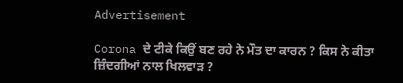Advertisement

Corona ਦੇ ਟੀਕੇ ਕਿਉਂ ਬਣ ਰਹੇ ਨੇ ਮੌਤ ਦਾ ਕਾਰਨ ? ਕਿਸ ਨੇ ਕੀਤਾ ਜ਼ਿੰਦਗੀਆਂ ਨਾਲ ਖਿਲਵਾੜ ?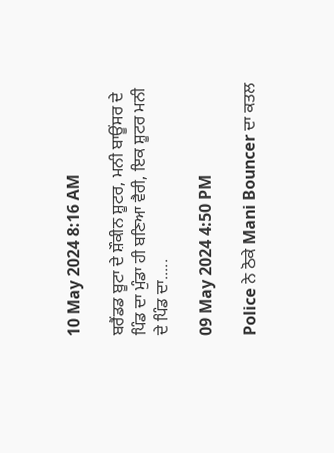10 May 2024 8:16 AM

ਬਰੈਂਡਡ ਬੂਟਾ ਦੇ ਸ਼ੌਕੀਨ ਸ਼ੂਟਰ, ਮਨੀ ਬਾਊਂਸਰ ਦੇ ਪਿੰਡ ਦਾ ਮੁੰਡਾ ਹੀ ਬਣਿਆ ਵੈਰੀ, ਇਕ ਸ਼ੂਟਰ ਮਨੀ ਦੇ ਪਿੰਡ ਦਾ.....

09 May 2024 4:50 PM

Police ਨੇ ਠੋਕੇ Mani Bouncer ਦਾ ਕਤਲ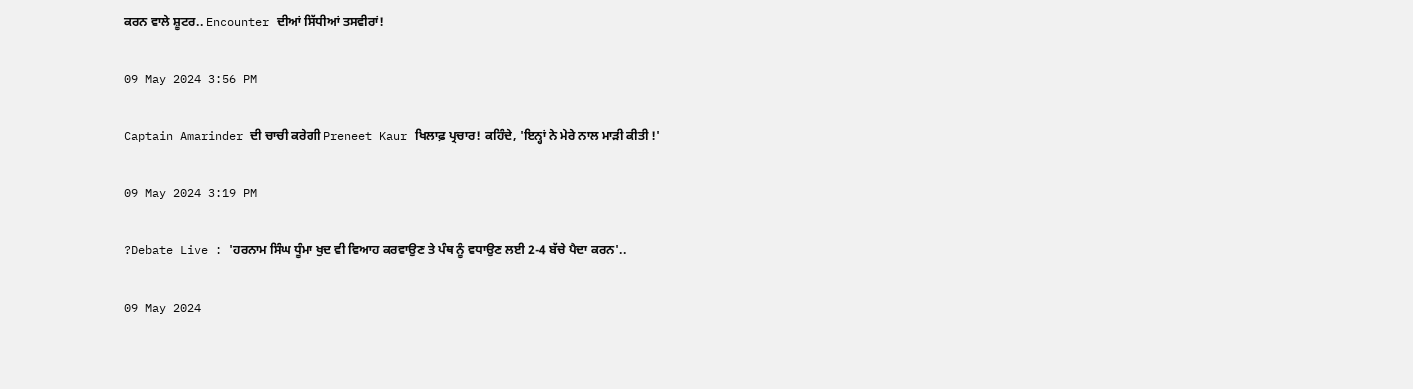ਕਰਨ ਵਾਲੇ ਸ਼ੂਟਰ.. Encounter ਦੀਆਂ ਸਿੱਧੀਆਂ ਤਸਵੀਰਾਂ!

09 May 2024 3:56 PM

Captain Amarinder ਦੀ ਚਾਚੀ ਕਰੇਗੀ Preneet Kaur ਖਿਲਾਫ਼ ਪ੍ਰਚਾਰ! ਕਹਿੰਦੇ, 'ਇਨ੍ਹਾਂ ਨੇ ਮੇਰੇ ਨਾਲ ਮਾੜੀ ਕੀਤੀ !'

09 May 2024 3:19 PM

?Debate Live : 'ਹਰਨਾਮ ਸਿੰਘ ਧੂੰਮਾ ਖੁਦ ਵੀ ਵਿਆਹ ਕਰਵਾਉਣ ਤੇ ਪੰਥ ਨੂੰ ਵਧਾਉਣ ਲਈ 2-4 ਬੱਚੇ ਪੈਦਾ ਕਰਨ'..

09 May 2024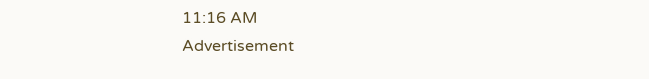11:16 AM
Advertisement